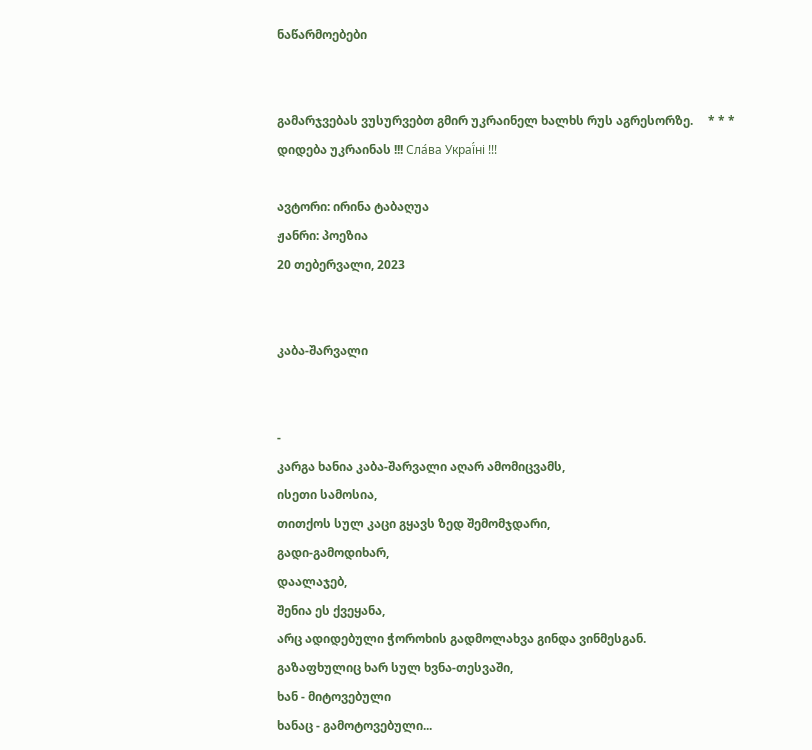ნაწარმოებები


გამარჯვებას ვუსურვებთ გმირ უკრაინელ ხალხს რუს აგრესორზე.     * * *     დიდება უკრაინას !!! Сла́ва Украї́ні !!!

ავტორი: ირინა ტაბაღუა
ჟანრი: პოეზია
20 თებერვალი, 2023


კაბა-შარვალი


-
კარგა ხანია კაბა-შარვალი აღარ ამომიცვამს,
ისეთი სამოსია,
თითქოს სულ კაცი გყავს ზედ შემომჯდარი,
გადი-გამოდიხარ,
დაალაჯებ,
შენია ეს ქვეყანა,
არც ადიდებული ჭოროხის გადმოლახვა გინდა ვინმესგან.
გაზაფხულიც ხარ სულ ხვნა-თესვაში,
ხან - მიტოვებული
ხანაც - გამოტოვებული...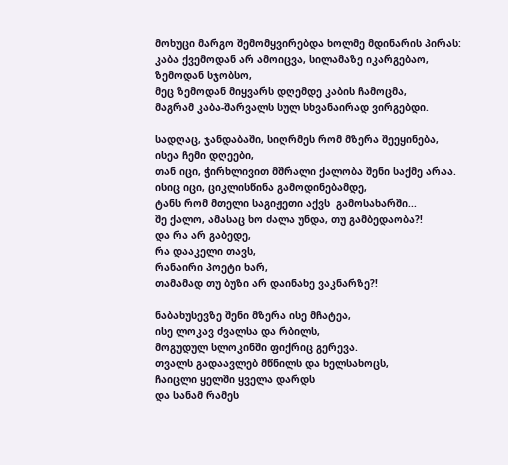მოხუცი მარგო შემომყვირებდა ხოლმე მდინარის პირას:
კაბა ქვემოდან არ ამოიცვა, სილამაზე იკარგებაო,
ზემოდან სჯობსო,
მეც ზემოდან მიყვარს დღემდე კაბის ჩამოცმა,
მაგრამ კაბა-შარვალს სულ სხვანაირად ვირგებდი.

სადღაც, ჯანდაბაში, სიღრმეს რომ მზერა შეეყინება,
ისეა ჩემი დღეები,
თან იცი, ჭირხლივით მშრალი ქალობა შენი საქმე არაა.
ისიც იცი, ციკლისწინა გამოდინებამდე,
ტანს რომ მთელი საგიჟეთი აქვს  გამოსახარში...
შე ქალო, ამასაც ხო ძალა უნდა, თუ გამბედაობა?!
და რა არ გაბედე,
რა დააკელი თავს,
რანაირი პოეტი ხარ,
თამამად თუ ბუზი არ დაინახე ვაკნარზე?!

ნაბახუსევზე შენი მზერა ისე მჩატეა,
ისე ლოკავ ძვალსა და რბილს,
მოგუდულ სლოკინში ფიქრიც გერევა.
თვალს გადაავლებ მწნილს და ხელსახოცს,
ჩაიცლი ყელში ყველა დარდს
და სანამ რამეს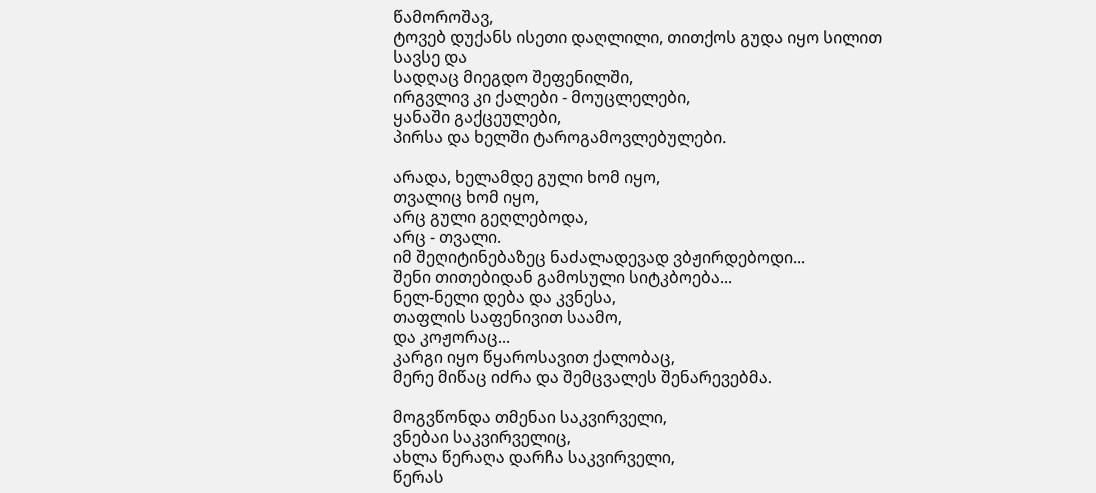წამოროშავ,
ტოვებ დუქანს ისეთი დაღლილი, თითქოს გუდა იყო სილით სავსე და
სადღაც მიეგდო შეფენილში,
ირგვლივ კი ქალები - მოუცლელები,
ყანაში გაქცეულები,
პირსა და ხელში ტაროგამოვლებულები.

არადა, ხელამდე გული ხომ იყო,
თვალიც ხომ იყო,
არც გული გეღლებოდა,
არც - თვალი.
იმ შეღიტინებაზეც ნაძალადევად ვბჟირდებოდი...
შენი თითებიდან გამოსული სიტკბოება...
ნელ-ნელი დება და კვნესა,
თაფლის საფენივით საამო,
და კოჟორაც...
კარგი იყო წყაროსავით ქალობაც,
მერე მიწაც იძრა და შემცვალეს შენარევებმა.

მოგვწონდა თმენაი საკვირველი,
ვნებაი საკვირველიც,
ახლა წერაღა დარჩა საკვირველი,
წერას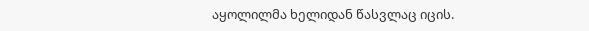აყოლილმა ხელიდან წასვლაც იცის.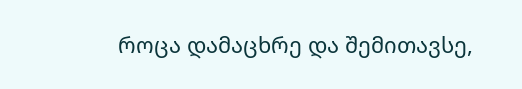როცა დამაცხრე და შემითავსე,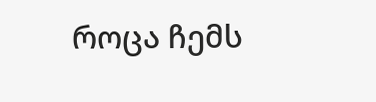როცა ჩემს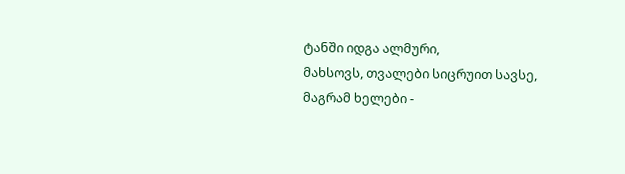ტანში იდგა ალმური,
მახსოვს, თვალები სიცრუით სავსე,
მაგრამ ხელები -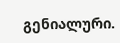გენიალური.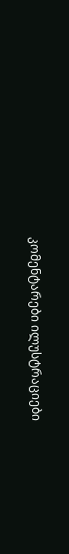კომენტარები ილუსტრაციები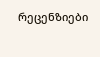რეცენზიები